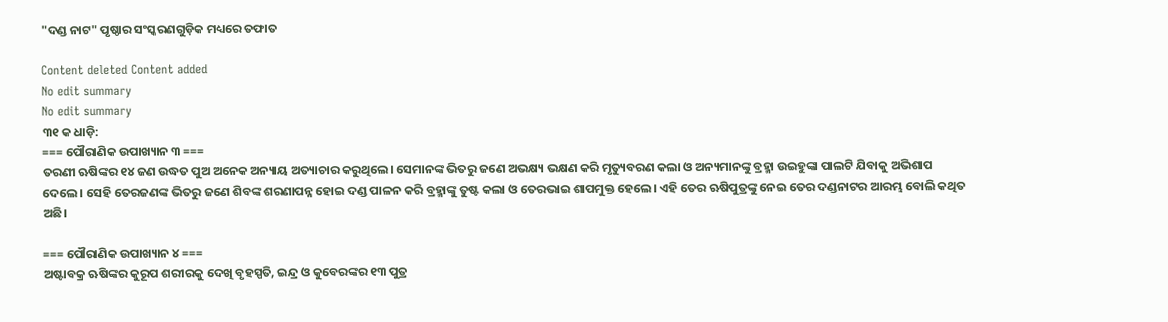"ଦଣ୍ଡ ନାଟ" ପୃଷ୍ଠାର ସଂସ୍କରଣ‌ଗୁଡ଼ିକ ମଧ୍ୟରେ ତଫାତ

Content deleted Content added
No edit summary
No edit summary
୩୧ କ ଧାଡ଼ି:
=== ପୌରାଣିକ ଉପାଖ୍ୟାନ ୩ ===
ତରଣୀ ଋଷିଙ୍କର ୧୪ ଜଣ ଉଦ୍ଧତ ପୁଅ ଅନେକ ଅନ୍ୟାୟ ଅତ୍ୟାଚାର କରୁଥିଲେ। ସେମାନଙ୍କ ଭିତରୁ ଜଣେ ଅଭକ୍ଷ୍ୟ ଭକ୍ଷଣ କରି ମୃତ୍ୟୁବରଣ କଲା ଓ ଅନ୍ୟମାନଙ୍କୁ ବ୍ରହ୍ମା ଉଇହୁଙ୍କା ପାଲଟି ଯିବାକୁ ଅଭିଶାପ ଦେଲେ। ସେହି ତେରଜଣଙ୍କ ଭିତରୁ ଜଣେ ଶିବଙ୍କ ଶରଣାପନ୍ନ ହୋଇ ଦଣ୍ଡ ପାଳନ କରି ବ୍ରହ୍ମାଙ୍କୁ ତୁଷ୍ଟ କଲା ଓ ତେରଭାଇ ଶାପମୁକ୍ତ ହେଲେ। ଏହି ତେର ଋଷିପୁତ୍ରଙ୍କୁ ନେଇ ତେର ଦଣ୍ଡନାଟର ଆରମ୍ଭ ବୋଲି କଥିତ ଅଛି।

=== ପୌରାଣିକ ଉପାଖ୍ୟାନ ୪ ===
ଅଷ୍ଟାବକ୍ର ଋଷିଙ୍କର କୁରୂପ ଶରୀରକୁ ଦେଖି ବୃହସ୍ପତି, ଇନ୍ଦ୍ର ଓ କୁବେରଙ୍କର ୧୩ ପୁତ୍ର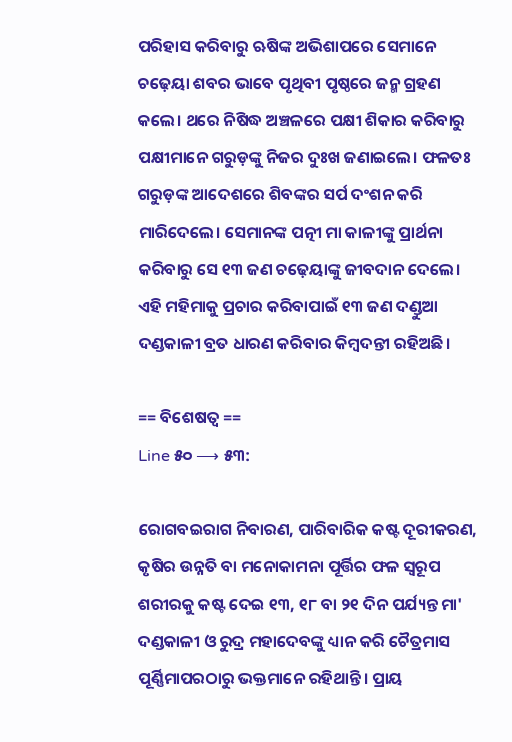ପରିହାସ କରିବାରୁ ଋଷିଙ୍କ ଅଭିଶାପରେ ସେମାନେ ଚଢ଼େୟା ଶବର ଭାବେ ପୃଥିବୀ ପୃଷ୍ଠରେ ଜନ୍ମ ଗ୍ରହଣ କଲେ। ଥରେ ନିଷିଦ୍ଧ ଅଞ୍ଚଳରେ ପକ୍ଷୀ ଶିକାର କରିବାରୁ ପକ୍ଷୀମାନେ ଗରୁଡ଼ଙ୍କୁ ନିଜର ଦୁଃଖ ଜଣାଇଲେ। ଫଳତଃ ଗରୁଡ଼ଙ୍କ ଆଦେଶରେ ଶିବଙ୍କର ସର୍ପ ଦଂଶନ କରି ମାରିଦେଲେ। ସେମାନଙ୍କ ପତ୍ନୀ ମା କାଳୀଙ୍କୁ ପ୍ରାର୍ଥନା କରିବାରୁ ସେ ୧୩ ଜଣ ଚଢ଼େୟାଙ୍କୁ ଜୀବଦାନ ଦେଲେ। ଏହି ମହିମାକୁ ପ୍ରଚାର କରିବାପାଇଁ ୧୩ ଜଣ ଦଣ୍ଡୁଆ ଦଣ୍ଡକାଳୀ ବ୍ରତ ଧାରଣ କରିବାର କିମ୍ବଦନ୍ତୀ ରହିଅଛି।

== ବିଶେଷତ୍ୱ ==
Line ୫୦ ⟶ ୫୩:

ରୋଗବଇରାଗ ନିବାରଣ, ପାରିବାରିକ କଷ୍ଟ ଦୂରୀକରଣ, କୃଷିର ଉନ୍ନତି ବା ମନୋକାମନା ପୂର୍ତ୍ତିର ଫଳ ସ୍ୱରୂପ ଶରୀରକୁ କଷ୍ଟ ଦେଇ ୧୩, ୧୮ ବା ୨୧ ଦିନ ପର୍ଯ୍ୟନ୍ତ ମା' ଦଣ୍ଡକାଳୀ ଓ ରୁଦ୍ର ମହାଦେବଙ୍କୁ ଧ୍ୟାନ କରି ଚୈତ୍ରମାସ ପୂର୍ଣ୍ଣିମାପରଠାରୁ ଭକ୍ତମାନେ ରହିଥାନ୍ତି। ପ୍ରାୟ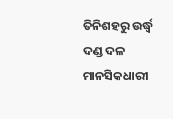ତିନିଶହରୁ ଉର୍ଦ୍ଧ୍ୱ ଦଣ୍ଡ ଦଳ ମାନସିକଧାରୀ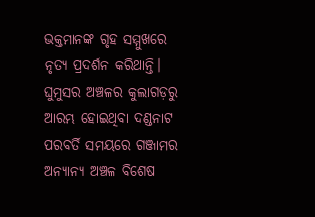ଭକ୍ତମାନଙ୍କ ଗୃହ ସମ୍ମୁଖରେ ନୃତ୍ୟ ପ୍ରଦର୍ଶନ କରିଥାନ୍ତି। ଘୁମୁସର ଅଞ୍ଚଳର କୁଲାଗଡ଼ରୁ ଆରମ୍ଭ ହୋଇଥିବା ଦଣ୍ଡନାଟ ପରବର୍ତି ସମୟରେ ଗଞ୍ଜାମର ଅନ୍ୟାନ୍ୟ ଅଞ୍ଚଳ ବିଶେଷ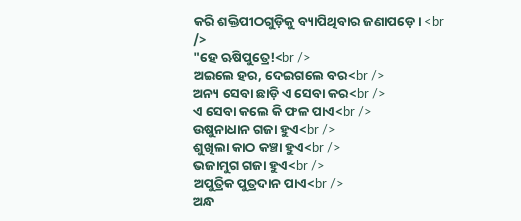କରି ଶକ୍ତିପୀଠଗୁଡ଼ିକୁ ବ୍ୟାପିଥିବାର ଜଣାପଡ଼େ। <br />
"ହେ ଋଷିପୁତ୍ରେ!<br />
ଅଇଲେ ହର, ଦେଇଗଲେ ବର<br />
ଅନ୍ୟ ସେବା ଛାଡ଼ି ଏ ସେବା କର<br />
ଏ ସେବା କଲେ କି ଫଳ ପାଏ<br />
ଉଷୁନାଧାନ ଗଜା ହୁଏ<br />
ଶୁଖିଲା କାଠ କଞ୍ଚା ହୁଏ<br />
ଭଜାମୁଗ ଗଜା ହୁଏ<br />
ଅପୁତ୍ରିକ ପୁତ୍ରଦାନ ପାଏ<br />
ଅନ୍ଧ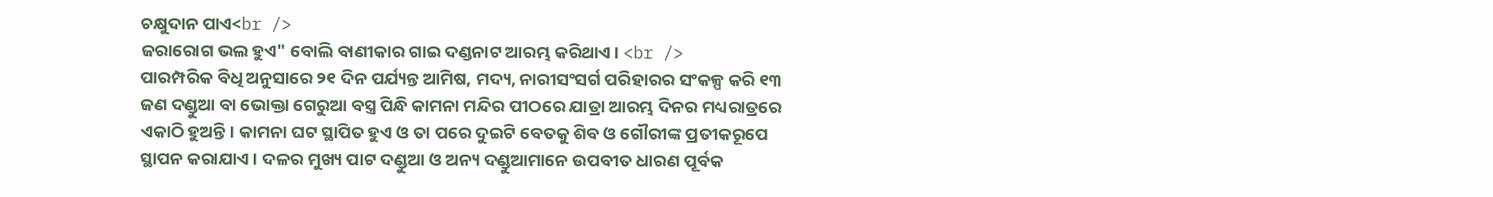ଚକ୍ଷୁଦାନ ପାଏ<br />
ଜରାରୋଗ ଭଲ ହୁଏ" ବୋଲି ବାଣୀକାର ଗାଇ ଦଣ୍ଡନାଟ ଆରମ୍ଭ କରିଥାଏ। <br />
ପାରମ୍ପରିକ ବିଧି ଅନୁସାରେ ୨୧ ଦିନ ପର୍ଯ୍ୟନ୍ତ ଆମିଷ, ମଦ୍ୟ, ନାରୀସଂସର୍ଗ ପରିହାରର ସଂକଳ୍ପ କରି ୧୩ ଜଣ ଦଣ୍ଡୁଆ ବା ଭୋକ୍ତା ଗେରୁଆ ବସ୍ତ୍ର ପିନ୍ଧି କାମନା ମନ୍ଦିର ପୀଠରେ ଯାତ୍ରା ଆରମ୍ଭ ଦିନର ମଧ୍ୟରାତ୍ରରେ ଏକାଠି ହୁଅନ୍ତି। କାମନା ଘଟ ସ୍ଥାପିତ ହୁଏ ଓ ତା ପରେ ଦୁଇଟି ବେତକୁ ଶିବ ଓ ଗୌରୀଙ୍କ ପ୍ରତୀକରୂପେ ସ୍ଥାପନ କରାଯାଏ। ଦଳର ମୁଖ୍ୟ ପାଟ ଦଣ୍ଡୁଆ ଓ ଅନ୍ୟ ଦଣ୍ଡୁଆମାନେ ଉପବୀତ ଧାରଣ ପୂର୍ବକ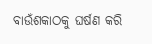ବାଉଁଶକାଠକୁ ଘର୍ଷଣ କରି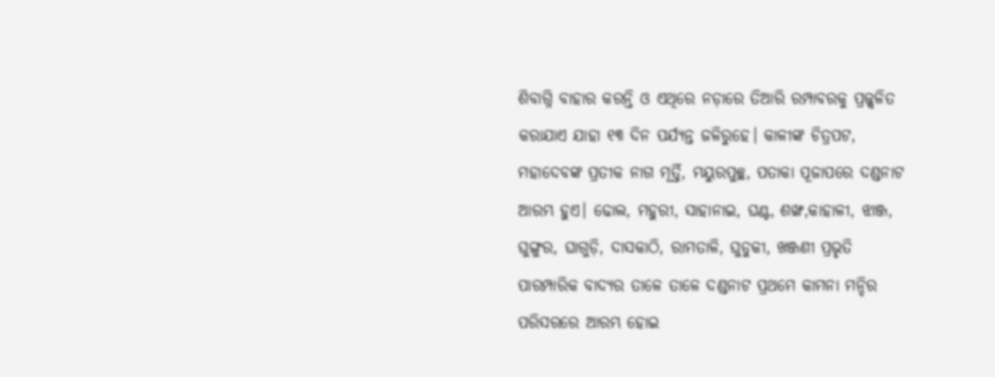ଶିବାଗ୍ନି ବାହାର କରନ୍ତି ଓ ଏଥିରେ ନଡ଼ାରେ ତିଆରି ରମ୍ପାବରକୁ ପ୍ରଜ୍ଜ୍ୱଳିତ କରାଯାଏ ଯାହା ୧୩ ଦିନ ପର୍ଯ୍ୟନ୍ତ ଜଳିରୁହେ। କାଳୀଙ୍କ ଚିତ୍ରପଟ, ମହାଦେବଙ୍କ ପ୍ରତୀକ ନାଗ ମୂର୍ତ୍ତି, ମୟୁରପୁଚ୍ଛ, ପତାକା ପୂଜାପରେ ଦଣ୍ଡନାଟ ଆରମ୍ଭ ହୁଏ। ଢୋଲ, ମହୁରୀ, ସାହାନାଇ, ଘଣ୍ଟ, ଶଙ୍ଖ,କାହାଳୀ, ଝାଞ୍ଜ, ଘୁଙ୍ଗୁର, ଘାଗୁଡ଼ି, ଦାସକାଠି, ରାମତାଳି, ଘୁଡୁକୀ, ଖଞ୍ଜଣୀ ପ୍ରଭୃତି ପାରମ୍ପାରିକ ବାଦ୍ୟର ତାଳେ ତାଳେ ଦଣ୍ଡନାଟ ପ୍ରଥମେ କାମନା ମନ୍ଦିର ପରିସରରେ ଆରମ୍ଭ ହୋଇ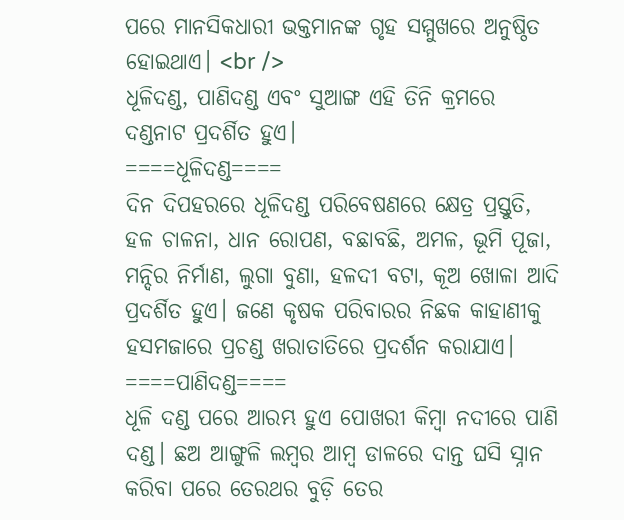ପରେ ମାନସିକଧାରୀ ଭକ୍ତମାନଙ୍କ ଗୃହ ସମ୍ମୁଖରେ ଅନୁଷ୍ଠିତ ହୋଇଥାଏ। <br />
ଧୂଳିଦଣ୍ଡ, ପାଣିଦଣ୍ଡ ଏବଂ ସୁଆଙ୍ଗ ଏହି ତିନି କ୍ରମରେ ଦଣ୍ଡନାଟ ପ୍ରଦର୍ଶିତ ହୁଏ।
====ଧୂଳିଦଣ୍ଡ====
ଦିନ ଦିପହରରେ ଧୂଳିଦଣ୍ଡ ପରିବେଷଣରେ କ୍ଷେତ୍ର ପ୍ରସ୍ତୁତି, ହଳ ଚାଳନା, ଧାନ ରୋପଣ, ବଛାବଛି, ଅମଳ, ଭୂମି ପୂଜା, ମନ୍ଦିର ନିର୍ମାଣ, ଲୁଗା ବୁଣା, ହଳଦୀ ବଟା, କୂଅ ଖୋଳା ଆଦି ପ୍ରଦର୍ଶିତ ହୁଏ। ଜଣେ କୃଷକ ପରିବାରର ନିଛକ କାହାଣୀକୁ ହସମଜାରେ ପ୍ରଚଣ୍ଡ ଖରାତାତିରେ ପ୍ରଦର୍ଶନ କରାଯାଏ।
====ପାଣିଦଣ୍ଡ====
ଧୂଳି ଦଣ୍ଡ ପରେ ଆରମ୍ଭ ହୁଏ ପୋଖରୀ କିମ୍ବା ନଦୀରେ ପାଣି ଦଣ୍ଡ। ଛଅ ଆଙ୍ଗୁଳି ଲମ୍ବର ଆମ୍ବ ଡାଳରେ ଦାନ୍ତ ଘସି ସ୍ନାନ କରିବା ପରେ ତେରଥର ବୁଡ଼ି ତେର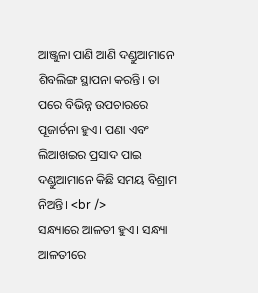ଆଞ୍ଜୁଳା ପାଣି ଆଣି ଦଣ୍ଡୁଆମାନେ ଶିବଲିଙ୍ଗ ସ୍ଥାପନା କରନ୍ତି। ତା ପରେ ବିଭିନ୍ନ ଉପଚାରରେ ପୂଜାର୍ଚନା ହୁଏ। ପଣା ଏବଂ ଲିଆଖଇର ପ୍ରସାଦ ପାଇ ଦଣ୍ଡୁଆମାନେ କିଛି ସମୟ ବିଶ୍ରାମ ନିଅନ୍ତି। <br />
ସନ୍ଧ୍ୟାରେ ଆଳତୀ ହୁଏ। ସନ୍ଧ୍ୟା ଆଳତୀରେ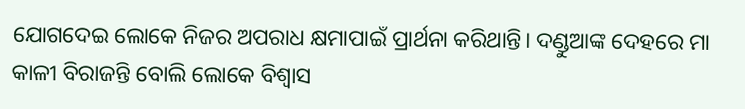ଯୋଗଦେଇ ଲୋକେ ନିଜର ଅପରାଧ କ୍ଷମାପାଇଁ ପ୍ରାର୍ଥନା କରିଥାନ୍ତି। ଦଣ୍ଡୁଆଙ୍କ ଦେହରେ ମା କାଳୀ ବିରାଜନ୍ତି ବୋଲି ଲୋକେ ବିଶ୍ୱାସ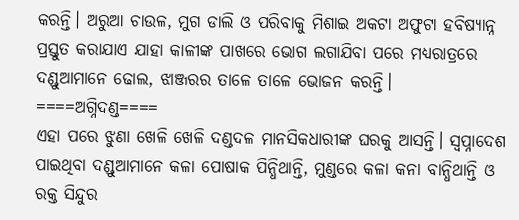କରନ୍ତି। ଅରୁଆ ଚାଉଳ, ମୁଗ ଡାଲି ଓ ପରିବାକୁ ମିଶାଇ ଅକଟା ଅଫୁଟା ହବିଷ୍ୟାନ୍ନ ପ୍ରସ୍ତୁତ କରାଯାଏ ଯାହା କାଳୀଙ୍କ ପାଖରେ ଭୋଗ ଲଗାଯିବା ପରେ ମଧ୍ୟରାତ୍ରରେ ଦଣ୍ଡୁଆମାନେ ଢୋଲ, ଝାଞ୍ଜରର ତାଳେ ତାଳେ ଭୋଜନ କରନ୍ତି।
====ଅଗ୍ନିଦଣ୍ଡ====
ଏହା ପରେ ଝୁଣା ଖେଳି ଖେଳି ଦଣ୍ଡଦଳ ମାନସିକଧାରୀଙ୍କ ଘରକୁ ଆସନ୍ତି। ସ୍ୱପ୍ନାଦେଶ ପାଇଥିବା ଦଣ୍ଡୁଆମାନେ କଳା ପୋଷାକ ପିନ୍ଧିଥାନ୍ତି, ମୁଣ୍ଡରେ କଳା କନା ବାନ୍ଧିଥାନ୍ତି ଓ ରକ୍ତ ସିନ୍ଦୁର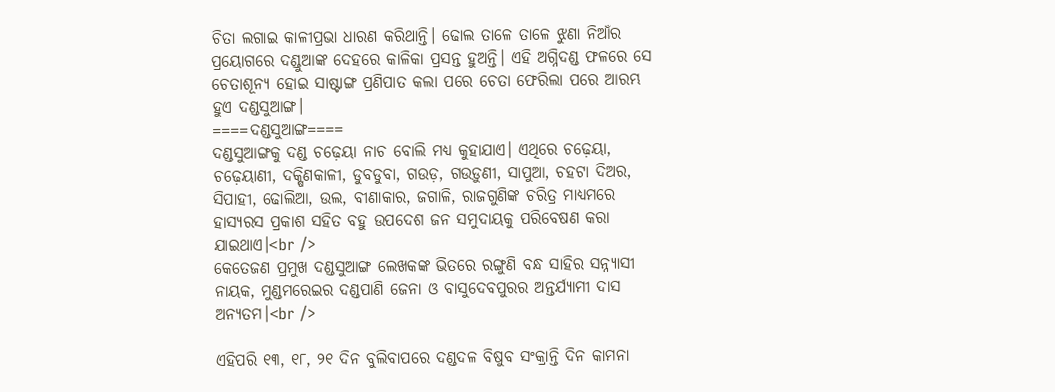ଚିତା ଲଗାଇ କାଳୀପ୍ରଭା ଧାରଣ କରିଥାନ୍ତି। ଢୋଲ ତାଳେ ତାଳେ ଝୁଣା ନିଆଁର ପ୍ରୟୋଗରେ ଦଣ୍ଡୁଆଙ୍କ ଦେହରେ କାଳିକା ପ୍ରସନ୍ତ ହୁଅନ୍ତି। ଏହି ଅଗ୍ନିଦଣ୍ଡ ଫଳରେ ସେ ଚେତାଶୂନ୍ୟ ହୋଇ ସାଷ୍ଟାଙ୍ଗ ପ୍ରଣିପାତ କଲା ପରେ ଚେତା ଫେରିଲା ପରେ ଆରମ୍ଭ ହୁଏ ଦଣ୍ଡସୁଆଙ୍ଗ।
====ଦଣ୍ଡସୁଆଙ୍ଗ====
ଦଣ୍ଡସୁଆଙ୍ଗକୁ ଦଣ୍ଡ ଚଢ଼େୟା ନାଚ ବୋଲି ମଧ୍ୟ କୁହାଯାଏ। ଏଥିରେ ଚଢ଼େୟା, ଚଢ଼େୟାଣୀ, ଦକ୍ଷିଣକାଳୀ, ଡୁବଡୁବା, ଗଉଡ଼, ଗଉଡ଼ୁଣୀ, ସାପୁଆ, ଚହଟା ଦିଅର, ସିପାହୀ, ଢୋଲିଆ, ଉଲ, ବୀଣାକାର, ଜଗାଳି, ରାଜଗୁଣିଙ୍କ ଚରିତ୍ର ମାଧ୍ୟମରେ ହାସ୍ୟରସ ପ୍ରକାଶ ସହିତ ବହୁ ଉପଦେଶ ଜନ ସମୁଦାୟକୁ ପରିବେଷଣ କରା ଯାଇଥାଏ।<br />
କେତେଜଣ ପ୍ରମୁଖ ଦଣ୍ଡସୁଆଙ୍ଗ ଲେଖକଙ୍କ ଭିତରେ ରଙ୍ଗୁଣି ବନ୍ଧ ସାହିର ସନ୍ନ୍ୟାସୀ ନାୟକ, ମୁଣ୍ଡମରେଇର ଦଣ୍ଡପାଣି ଜେନା ଓ ବାସୁଦେବପୁରର ଅନ୍ତର୍ଯ୍ୟାମୀ ଦାସ ଅନ୍ୟତମ।<br />

ଏହିପରି ୧୩, ୧୮, ୨୧ ଦିନ ବୁଲିବାପରେ ଦଣ୍ଡଦଳ ବିଷୁବ ସଂକ୍ରାନ୍ତି ଦିନ କାମନା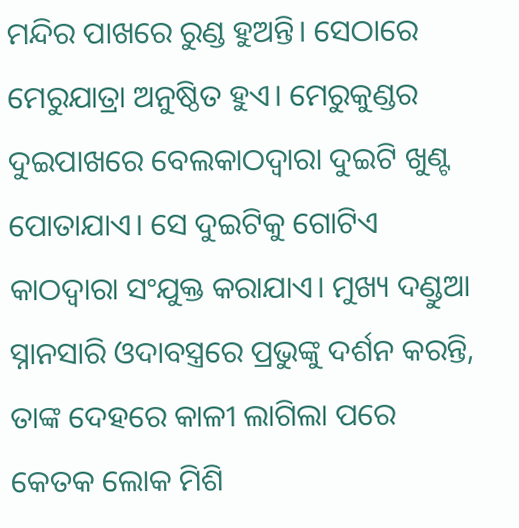ମନ୍ଦିର ପାଖରେ ରୁଣ୍ଡ ହୁଅନ୍ତି। ସେଠାରେ ମେରୁଯାତ୍ରା ଅନୁଷ୍ଠିତ ହୁଏ। ମେରୁକୁଣ୍ଡର ଦୁଇପାଖରେ ବେଲକାଠଦ୍ୱାରା ଦୁଇଟି ଖୁଣ୍ଟ ପୋତାଯାଏ। ସେ ଦୁଇଟିକୁ ଗୋଟିଏ କାଠଦ୍ୱାରା ସଂଯୁକ୍ତ କରାଯାଏ। ମୁଖ୍ୟ ଦଣ୍ଡୁଆ ସ୍ନାନସାରି ଓଦାବସ୍ତ୍ରରେ ପ୍ରଭୁଙ୍କୁ ଦର୍ଶନ କରନ୍ତି, ତାଙ୍କ ଦେହରେ କାଳୀ ଲାଗିଲା ପରେ କେତକ ଲୋକ ମିଶି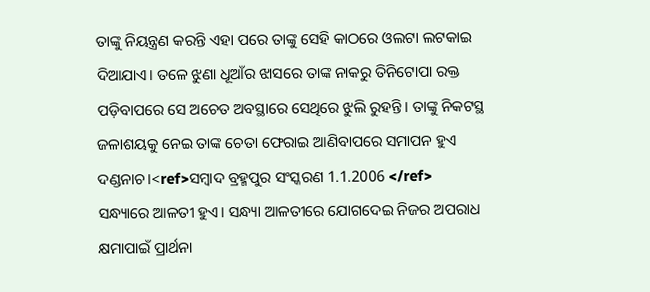ତାଙ୍କୁ ନିୟନ୍ତ୍ରଣ କରନ୍ତି ଏହା ପରେ ତାଙ୍କୁ ସେହି କାଠରେ ଓଲଟା ଲଟକାଇ ଦିଆଯାଏ। ତଳେ ଝୁଣା ଧୂଆଁର ଝାସରେ ତାଙ୍କ ନାକରୁ ତିନିଟୋପା ରକ୍ତ ପଡ଼ିବାପରେ ସେ ଅଚେତ ଅବସ୍ଥାରେ ସେଥିରେ ଝୁଲି ରୁହନ୍ତି। ତାଙ୍କୁ ନିକଟସ୍ଥ ଜଳାଶୟକୁ ନେଇ ତାଙ୍କ ଚେତା ଫେରାଇ ଆଣିବାପରେ ସମାପନ ହୁଏ ଦଣ୍ଡନାଚ।<ref>ସମ୍ବାଦ ବ୍ରହ୍ମପୁର ସଂସ୍କରଣ 1.1.2006 </ref>
ସନ୍ଧ୍ୟାରେ ଆଳତୀ ହୁଏ। ସନ୍ଧ୍ୟା ଆଳତୀରେ ଯୋଗଦେଇ ନିଜର ଅପରାଧ କ୍ଷମାପାଇଁ ପ୍ରାର୍ଥନା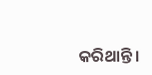କରିଥାନ୍ତି।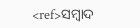<ref>ସମ୍ବାଦ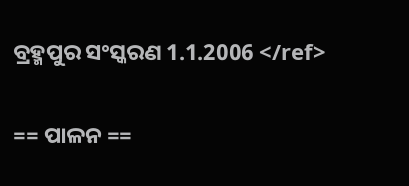ବ୍ରହ୍ମପୁର ସଂସ୍କରଣ 1.1.2006 </ref>

== ପାଳନ ==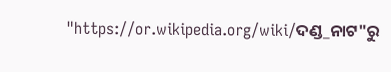"https://or.wikipedia.org/wiki/ଦଣ୍ଡ_ନାଟ"ରୁ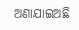ଅଣାଯାଇଅଛି